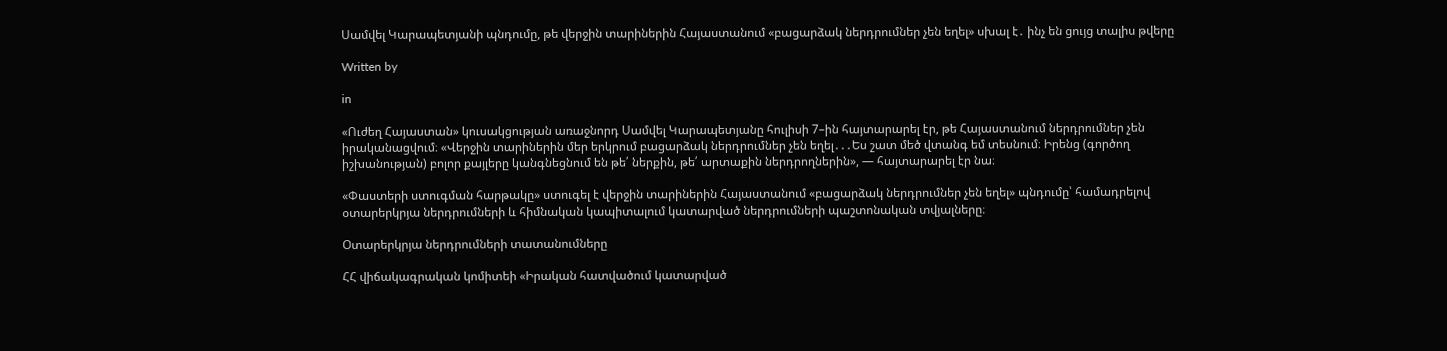Սամվել Կարապետյանի պնդումը, թե վերջին տարիներին Հայաստանում «բացարձակ ներդրումներ չեն եղել» սխալ է․ ինչ են ցույց տալիս թվերը

Written by

in

«Ուժեղ Հայաստան» կուսակցության առաջնորդ Սամվել Կարապետյանը հուլիսի 7–ին հայտարարել էր, թե Հայաստանում ներդրումներ չեն իրականացվում։ «Վերջին տարիներին մեր երկրում բացարձակ ներդրումներ չեն եղել․․․Ես շատ մեծ վտանգ եմ տեսնում։ Իրենց (գործող իշխանության) բոլոր քայլերը կանգնեցնում են թե՛ ներքին, թե՛ արտաքին ներդրողներին», — հայտարարել էր նա։

«Փաստերի ստուգման հարթակը» ստուգել է վերջին տարիներին Հայաստանում «բացարձակ ներդրումներ չեն եղել» պնդումը՝ համադրելով օտարերկրյա ներդրումների և հիմնական կապիտալում կատարված ներդրումների պաշտոնական տվյալները։

Օտարերկրյա ներդրումների տատանումները

ՀՀ վիճակագրական կոմիտեի «Իրական հատվածում կատարված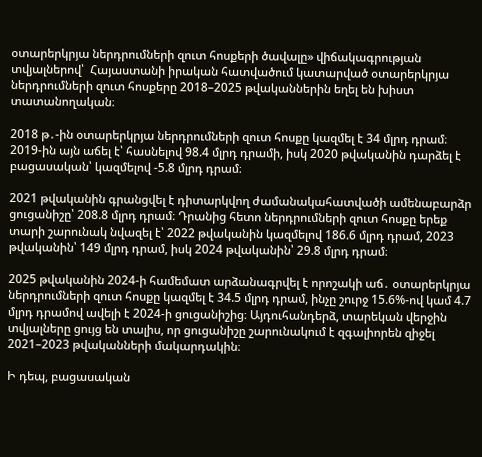օտարերկրյա ներդրումների զուտ հոսքերի ծավալը» վիճակագրության  տվյալներով՝  Հայաստանի իրական հատվածում կատարված օտարերկրյա ներդրումների զուտ հոսքերը 2018–2025 թվականներին եղել են խիստ տատանողական։

2018 թ․-ին օտարերկրյա ներդրումների զուտ հոսքը կազմել է 34 մլրդ դրամ։ 2019-ին այն աճել է՝ հասնելով 98.4 մլրդ դրամի, իսկ 2020 թվականին դարձել է բացասական՝ կազմելով -5.8 մլրդ դրամ։

2021 թվականին գրանցվել է դիտարկվող ժամանակահատվածի ամենաբարձր ցուցանիշը՝ 208.8 մլրդ դրամ։ Դրանից հետո ներդրումների զուտ հոսքը երեք տարի շարունակ նվազել է՝ 2022 թվականին կազմելով 186.6 մլրդ դրամ, 2023 թվականին՝ 149 մլրդ դրամ, իսկ 2024 թվականին՝ 29.8 մլրդ դրամ։

2025 թվականին 2024-ի համեմատ արձանագրվել է որոշակի աճ․ օտարերկրյա ներդրումների զուտ հոսքը կազմել է 34.5 մլրդ դրամ, ինչը շուրջ 15.6%-ով կամ 4.7 մլրդ դրամով ավելի է 2024-ի ցուցանիշից։ Այդուհանդերձ, տարեկան վերջին տվյալները ցույց են տալիս, որ ցուցանիշը շարունակում է զգալիորեն զիջել 2021–2023 թվականների մակարդակին։

Ի դեպ, բացասական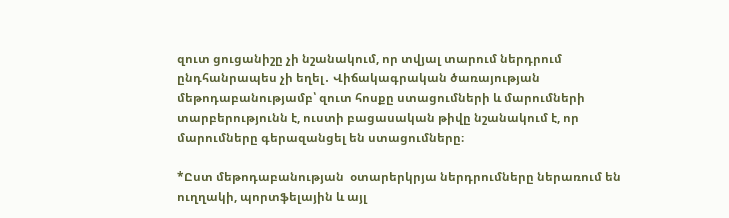զուտ ցուցանիշը չի նշանակում, որ տվյալ տարում ներդրում ընդհանրապես չի եղել․ Վիճակագրական ծառայության մեթոդաբանությամբ՝ զուտ հոսքը ստացումների և մարումների տարբերությունն է, ուստի բացասական թիվը նշանակում է, որ մարումները գերազանցել են ստացումները։

*Ըստ մեթոդաբանության  օտարերկրյա ներդրումները ներառում են ուղղակի, պորտֆելային և այլ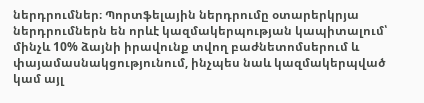ներդրումներ։ Պորտֆելային ներդրումը օտարերկրյա ներդրումներն են որևէ կազմակերպության կապիտալում՝ մինչև 10% ձայնի իրավունք տվող բաժնետոմսերում և փայամասնակցությունում, ինչպես նաև կազմակերպված կամ այլ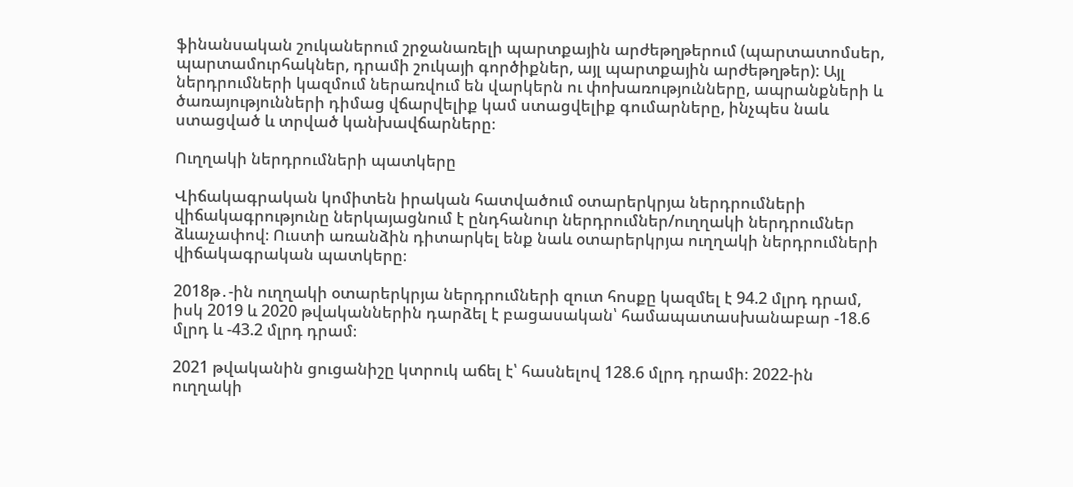ֆինանսական շուկաներում շրջանառելի պարտքային արժեթղթերում (պարտատոմսեր, պարտամուրհակներ, դրամի շուկայի գործիքներ, այլ պարտքային արժեթղթեր): Այլ ներդրումների կազմում ներառվում են վարկերն ու փոխառությունները, ապրանքների և ծառայությունների դիմաց վճարվելիք կամ ստացվելիք գումարները, ինչպես նաև ստացված և տրված կանխավճարները։

Ուղղակի ներդրումների պատկերը

Վիճակագրական կոմիտեն իրական հատվածում օտարերկրյա ներդրումների վիճակագրությունը ներկայացնում է ընդհանուր ներդրումներ/ուղղակի ներդրումներ ձևաչափով։ Ուստի առանձին դիտարկել ենք նաև օտարերկրյա ուղղակի ներդրումների վիճակագրական պատկերը։

2018թ․-ին ուղղակի օտարերկրյա ներդրումների զուտ հոսքը կազմել է 94.2 մլրդ դրամ, իսկ 2019 և 2020 թվականներին դարձել է բացասական՝ համապատասխանաբար -18.6 մլրդ և -43.2 մլրդ դրամ։

2021 թվականին ցուցանիշը կտրուկ աճել է՝ հասնելով 128.6 մլրդ դրամի։ 2022-ին ուղղակի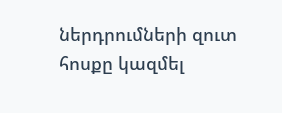ներդրումների զուտ հոսքը կազմել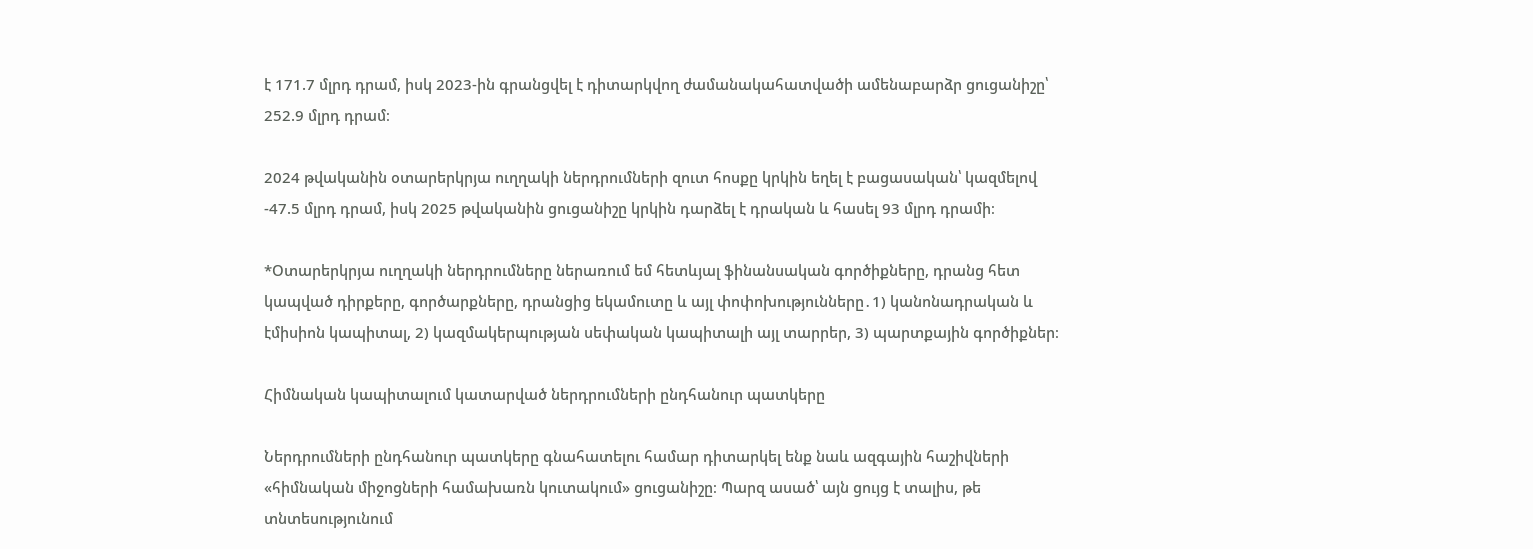է 171.7 մլրդ դրամ, իսկ 2023-ին գրանցվել է դիտարկվող ժամանակահատվածի ամենաբարձր ցուցանիշը՝ 252.9 մլրդ դրամ։

2024 թվականին օտարերկրյա ուղղակի ներդրումների զուտ հոսքը կրկին եղել է բացասական՝ կազմելով -47.5 մլրդ դրամ, իսկ 2025 թվականին ցուցանիշը կրկին դարձել է դրական և հասել 93 մլրդ դրամի։

*Օտարերկրյա ուղղակի ներդրումները ներառում եմ հետևյալ ֆինանսական գործիքները, դրանց հետ կապված դիրքերը, գործարքները, դրանցից եկամուտը և այլ փոփոխությունները․1) կանոնադրական և էմիսիոն կապիտալ, 2) կազմակերպության սեփական կապիտալի այլ տարրեր, 3) պարտքային գործիքներ։

Հիմնական կապիտալում կատարված ներդրումների ընդհանուր պատկերը

Ներդրումների ընդհանուր պատկերը գնահատելու համար դիտարկել ենք նաև ազգային հաշիվների «հիմնական միջոցների համախառն կուտակում» ցուցանիշը։ Պարզ ասած՝ այն ցույց է տալիս, թե տնտեսությունում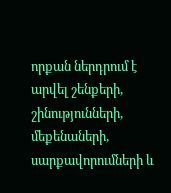որքան ներդրում է արվել շենքերի, շինությունների, մեքենաների, սարքավորումների և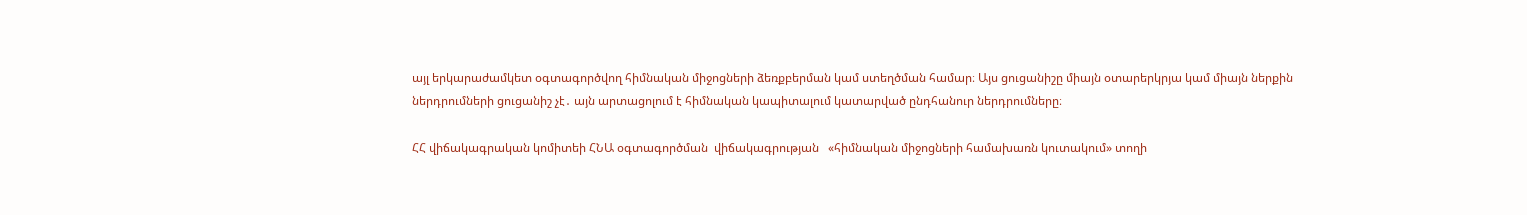այլ երկարաժամկետ օգտագործվող հիմնական միջոցների ձեռքբերման կամ ստեղծման համար։ Այս ցուցանիշը միայն օտարերկրյա կամ միայն ներքին ներդրումների ցուցանիշ չէ․ այն արտացոլում է հիմնական կապիտալում կատարված ընդհանուր ներդրումները։

ՀՀ վիճակագրական կոմիտեի ՀՆԱ օգտագործման  վիճակագրության   «հիմնական միջոցների համախառն կուտակում» տողի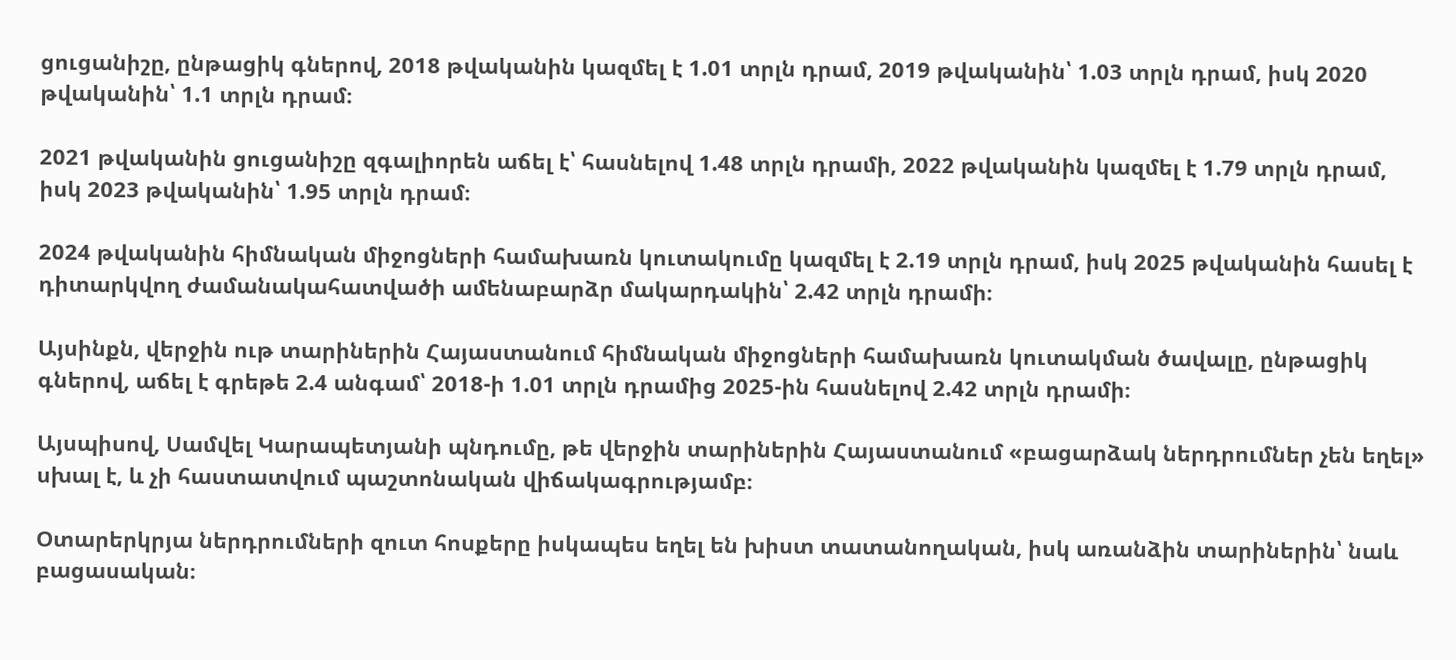ցուցանիշը, ընթացիկ գներով, 2018 թվականին կազմել է 1.01 տրլն դրամ, 2019 թվականին՝ 1.03 տրլն դրամ, իսկ 2020 թվականին՝ 1.1 տրլն դրամ։

2021 թվականին ցուցանիշը զգալիորեն աճել է՝ հասնելով 1.48 տրլն դրամի, 2022 թվականին կազմել է 1.79 տրլն դրամ, իսկ 2023 թվականին՝ 1.95 տրլն դրամ։

2024 թվականին հիմնական միջոցների համախառն կուտակումը կազմել է 2.19 տրլն դրամ, իսկ 2025 թվականին հասել է դիտարկվող ժամանակահատվածի ամենաբարձր մակարդակին՝ 2.42 տրլն դրամի։

Այսինքն, վերջին ութ տարիներին Հայաստանում հիմնական միջոցների համախառն կուտակման ծավալը, ընթացիկ գներով, աճել է գրեթե 2.4 անգամ՝ 2018-ի 1.01 տրլն դրամից 2025-ին հասնելով 2.42 տրլն դրամի։

Այսպիսով, Սամվել Կարապետյանի պնդումը, թե վերջին տարիներին Հայաստանում «բացարձակ ներդրումներ չեն եղել» սխալ է, և չի հաստատվում պաշտոնական վիճակագրությամբ։

Օտարերկրյա ներդրումների զուտ հոսքերը իսկապես եղել են խիստ տատանողական, իսկ առանձին տարիներին՝ նաև բացասական։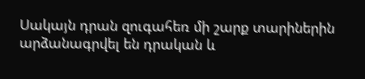Սակայն դրան զուգահեռ մի շարք տարիներին արձանագրվել են դրական և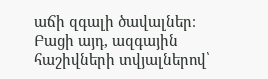աճի զգալի ծավալներ։ Բացի այդ, ազգային հաշիվների տվյալներով՝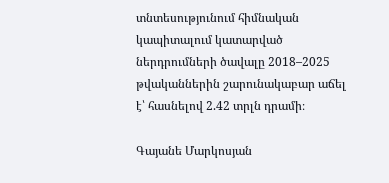տնտեսությունում հիմնական կապիտալում կատարված ներդրումների ծավալը 2018–2025 թվականներին շարունակաբար աճել է՝ հասնելով 2.42 տրլն դրամի։

Գայանե Մարկոսյան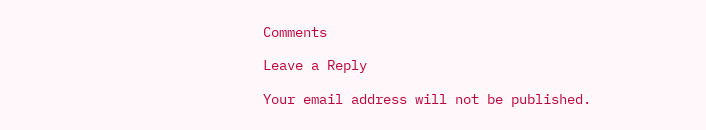Comments

Leave a Reply

Your email address will not be published.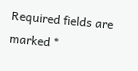Required fields are marked *